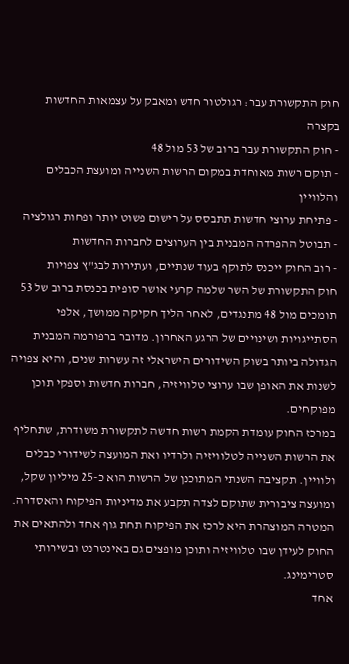חוק התקשורת עבר: רגולטור חדש ומאבק על עצמאות החדשות
בקצרה
- חוק התקשורת עבר ברוב של 53 מול 48
- תוקם רשות מאוחדת במקום הרשות השנייה ומועצת הכבלים והלוויין
- פתיחת ערוצי חדשות תתבסס על רישום פשוט יותר ופחות רגולציה
- תבוטל ההפרדה המבנית בין הערוצים לחברות החדשות
- רוב החוק ייכנס לתוקף בעוד שנתיים, ועתירות לבג"ץ צפויות
חוק התקשורת של השר שלמה קרעי אושר סופית בכנסת ברוב של 53 תומכים מול 48 מתנגדים, לאחר הליך חקיקה ממושך, אלפי הסתייגויות ושינויים של הרגע האחרון. מדובר ברפורמה המבנית הגדולה ביותר בשוק השידורים הישראלי זה עשרות שנים, והיא צפויה לשנות את האופן שבו ערוצי טלוויזיה, חברות חדשות וספקי תוכן מפוקחים.
במרכז החוק עומדת הקמת רשות חדשה לתקשורת משודרת, שתחליף את הרשות השנייה לטלוויזיה ולרדיו ואת המועצה לשידורי כבלים ולוויין. תקציבה השנתי המתוכנן של הרשות הוא כ-25 מיליון שקל, ומועצה ציבורית שתוקם לצדה תקבע את מדיניות הפיקוח והאסדרה. המטרה המוצהרת היא לרכז את הפיקוח תחת גוף אחד ולהתאים את החוק לעידן שבו טלוויזיה ותוכן מופצים גם באינטרנט ובשירותי סטרימינג.
אחד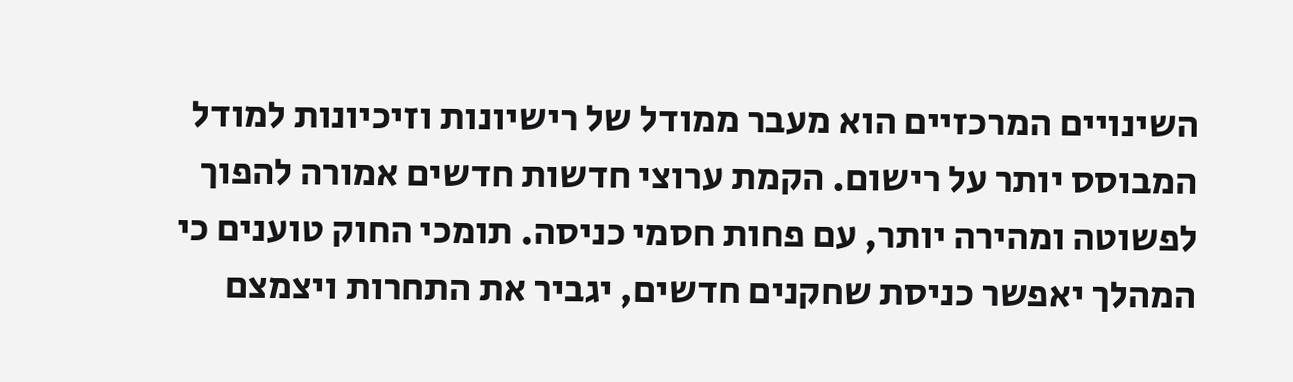השינויים המרכזיים הוא מעבר ממודל של רישיונות וזיכיונות למודל המבוסס יותר על רישום. הקמת ערוצי חדשות חדשים אמורה להפוך לפשוטה ומהירה יותר, עם פחות חסמי כניסה. תומכי החוק טוענים כי המהלך יאפשר כניסת שחקנים חדשים, יגביר את התחרות ויצמצם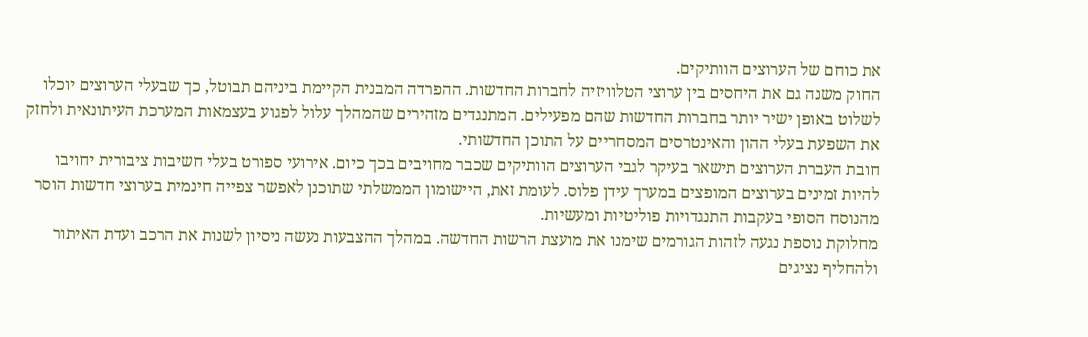את כוחם של הערוצים הוותיקים.
החוק משנה גם את היחסים בין ערוצי הטלוויזיה לחברות החדשות. ההפרדה המבנית הקיימת ביניהם תבוטל, כך שבעלי הערוצים יוכלו לשלוט באופן ישיר יותר בחברות החדשות שהם מפעילים. המתנגדים מזהירים שהמהלך עלול לפגוע בעצמאות המערכת העיתונאית ולחזק את השפעת בעלי ההון והאינטרסים המסחריים על התוכן החדשותי.
חובת העברת הערוצים תישאר בעיקר לגבי הערוצים הוותיקים שכבר מחויבים בכך כיום. אירועי ספורט בעלי חשיבות ציבורית יחויבו להיות זמינים בערוצים המופצים במערך עידן פלוס. לעומת זאת, היישומון הממשלתי שתוכנן לאפשר צפייה חינמית בערוצי חדשות הוסר מהנוסח הסופי בעקבות התנגדויות פוליטיות ומעשיות.
מחלוקת נוספת נגעה לזהות הגורמים שימנו את מועצת הרשות החדשה. במהלך ההצבעות נעשה ניסיון לשנות את הרכב ועדת האיתור ולהחליף נציגים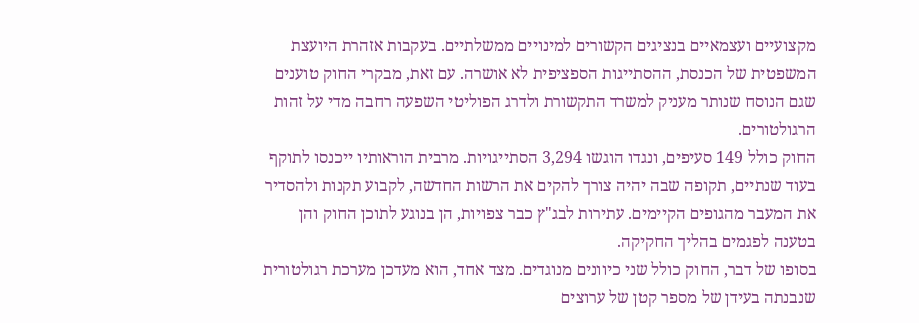מקצועיים ועצמאיים בנציגים הקשורים למינויים ממשלתיים. בעקבות אזהרת היועצת המשפטית של הכנסת, ההסתייגות הספציפית לא אושרה. עם זאת, מבקרי החוק טוענים שגם הנוסח שנותר מעניק למשרד התקשורת ולדרג הפוליטי השפעה רחבה מדי על זהות הרגולטורים.
החוק כולל 149 סעיפים, ונגדו הוגשו 3,294 הסתייגויות. מרבית הוראותיו ייכנסו לתוקף בעוד שנתיים, תקופה שבה יהיה צורך להקים את הרשות החדשה, לקבוע תקנות ולהסדיר את המעבר מהגופים הקיימים. עתירות לבג"ץ כבר צפויות, הן בנוגע לתוכן החוק והן בטענה לפגמים בהליך החקיקה.
בסופו של דבר, החוק כולל שני כיוונים מנוגדים. מצד אחד, הוא מעדכן מערכת רגולטורית שנבנתה בעידן של מספר קטן של ערוצים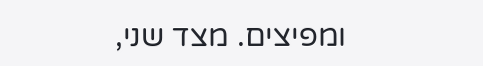ומפיצים. מצד שני,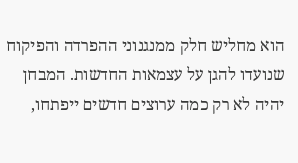הוא מחליש חלק ממנגנוני ההפרדה והפיקוח שנועדו להגן על עצמאות החדשות. המבחן יהיה לא רק כמה ערוצים חדשים ייפתחו,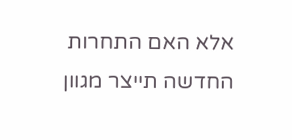אלא האם התחרות החדשה תייצר מגוון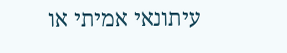עיתונאי אמיתי או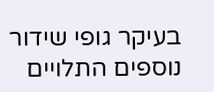בעיקר גופי שידור נוספים התלויים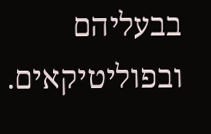בבעליהם ובפוליטיקאים.